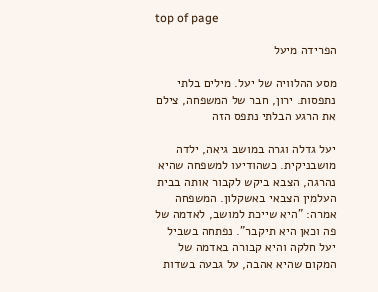top of page

הפרידה מיעל

מסע ההלוויה של יעל. מילים בלתי נתפסות. ירון, חבר של המשפחה, צילם את הרגע הבלתי נתפס הזה

יעל גדלה וגרה במושב גיאה, ילדה מושבניקית. כשהודיעו למשפחה שהיא נהרגה, הצבא ביקש לקבור אותה בבית העלמין הצבאי באשקלון. המשפחה אמרה: "היא שייכת למושב, לאדמה של פה וכאן היא תיקבר". נפתחה בשביל יעל חלקה והיא קבורה באדמה של המקום שהיא אהבה, על גבעה בשדות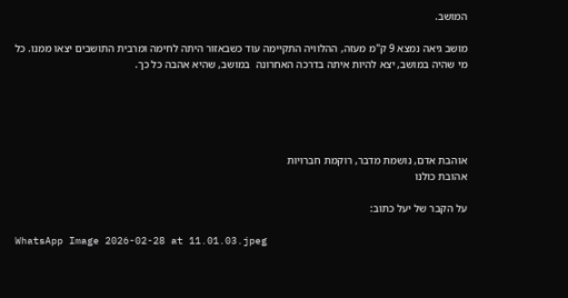המושב.

מושב גיאה נמצא 9 ק"מ מעזה, ההלוויה התקיימה עוד כשבאזור היתה לחימה ומרבית התושבים יצאו ממנו. כל מי שהיה במושב, יצא להיות איתה בדרכה האחרונה  במושב, שהיא אהבה כל כך.





אוהבת אדם, נושמת מדבר, רוקמת חברויות
אהובת כולנו

על הקבר של יעל כתוב:

WhatsApp Image 2026-02-28 at 11.01.03.jpeg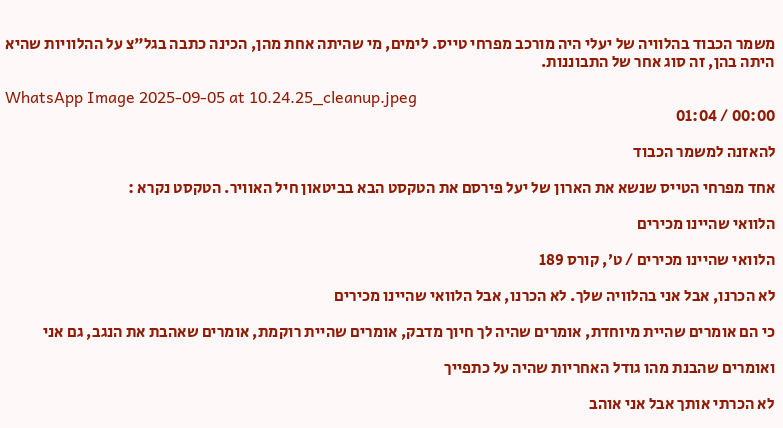משמר הכבוד בהלוויה של יעלי היה מורכב מפרחי טייס. לימים, מי שהיתה אחת מהן, הכינה כתבה בגל"צ על ההלוויות שהיא היתה בהן, זה סוג אחר של התבוננות.

WhatsApp Image 2025-09-05 at 10.24.25_cleanup.jpeg
00:00 / 01:04

להאזנה למשמר הכבוד

אחד מפרחי הטייס שנשא את הארון של יעל פירסם את הטקסט הבא בביטאון חיל האוויר. הטקסט נקרא :

הלוואי שהיינו מכירים

הלוואי שהיינו מכירים / ט׳, קורס 189

לא הכרנו, אבל אני בהלוויה שלך. לא הכרנו, אבל הלוואי שהיינו מכירים

כי הם אומרים שהיית מיוחדת, אומרים שהיה לך חיוך מדבק, אומרים שהיית רוקמת, אומרים שאהבת את הנגב, גם אני

ואומרים שהבנת מהו גודל האחריות שהיה על כתפייך

לא הכרתי אותך אבל אני אוהב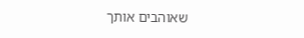שאוהבים אותך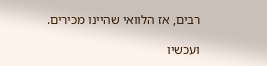רבים, אז הלוואי שהיינו מכירים.

ועכשיו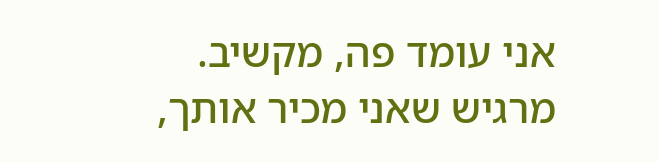אני עומד פה, מקשיב. מרגיש שאני מכיר אותך,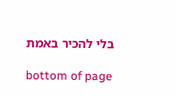בלי להכיר באמת

bottom of page